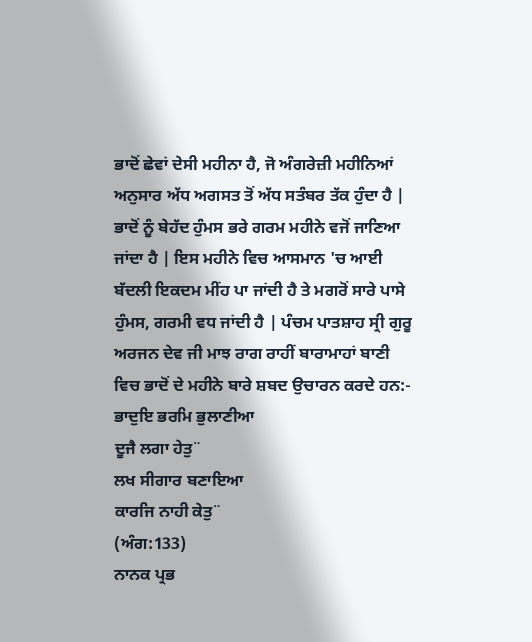ਭਾਦੋਂ ਛੇਵਾਂ ਦੇਸੀ ਮਹੀਨਾ ਹੈ, ਜੋ ਅੰਗਰੇਜ਼ੀ ਮਹੀਨਿਆਂ ਅਨੁਸਾਰ ਅੱਧ ਅਗਸਤ ਤੋਂ ਅੱਧ ਸਤੰਬਰ ਤੱਕ ਹੁੰਦਾ ਹੈ | ਭਾਦੋਂ ਨੂੰ ਬੇਹੱਦ ਹੁੰਮਸ ਭਰੇ ਗਰਮ ਮਹੀਨੇ ਵਜੋਂ ਜਾਣਿਆ ਜਾਂਦਾ ਹੈ | ਇਸ ਮਹੀਨੇ ਵਿਚ ਆਸਮਾਨ 'ਚ ਆਈ ਬੱਦਲੀ ਇਕਦਮ ਮੀਂਹ ਪਾ ਜਾਂਦੀ ਹੈ ਤੇ ਮਗਰੋਂ ਸਾਰੇ ਪਾਸੇ ਹੁੰਮਸ, ਗਰਮੀ ਵਧ ਜਾਂਦੀ ਹੈ | ਪੰਚਮ ਪਾਤਸ਼ਾਹ ਸ੍ਰੀ ਗੁਰੂ ਅਰਜਨ ਦੇਵ ਜੀ ਮਾਝ ਰਾਗ ਰਾਹੀਂ ਬਾਰਾਮਾਹਾਂ ਬਾਣੀ ਵਿਚ ਭਾਦੋਂ ਦੇ ਮਹੀਨੇ ਬਾਰੇ ਸ਼ਬਦ ਉਚਾਰਨ ਕਰਦੇ ਹਨ:-
ਭਾਦੁਇ ਭਰਮਿ ਭੁਲਾਣੀਆ
ਦੂਜੈ ਲਗਾ ਹੇਤੁ¨
ਲਖ ਸੀਗਾਰ ਬਣਾਇਆ
ਕਾਰਜਿ ਨਾਹੀ ਕੇਤੁ¨
(ਅੰਗ:133)
ਨਾਨਕ ਪ੍ਰਭ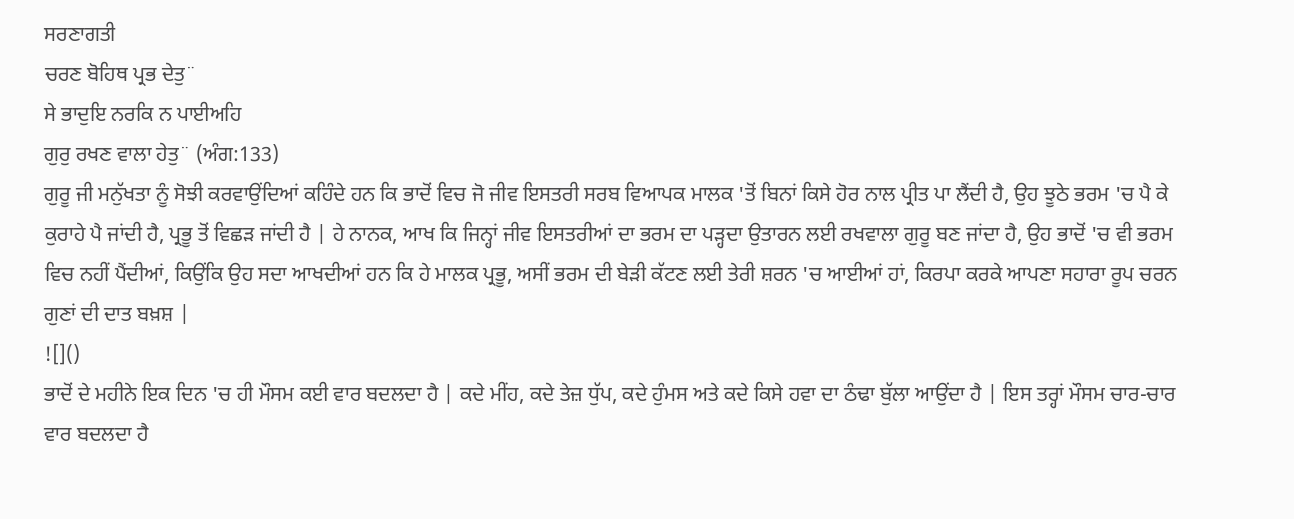ਸਰਣਾਗਤੀ
ਚਰਣ ਬੋਹਿਥ ਪ੍ਰਭ ਦੇਤੁ¨
ਸੇ ਭਾਦੁਇ ਨਰਕਿ ਨ ਪਾਈਅਹਿ
ਗੁਰੁ ਰਖਣ ਵਾਲਾ ਹੇਤੁ¨ (ਅੰਗ:133)
ਗੁਰੂ ਜੀ ਮਨੁੱਖਤਾ ਨੂੰ ਸੋਝੀ ਕਰਵਾਉਂਦਿਆਂ ਕਹਿੰਦੇ ਹਨ ਕਿ ਭਾਦੋਂ ਵਿਚ ਜੋ ਜੀਵ ਇਸਤਰੀ ਸਰਬ ਵਿਆਪਕ ਮਾਲਕ 'ਤੋਂ ਬਿਨਾਂ ਕਿਸੇ ਹੋਰ ਨਾਲ ਪ੍ਰੀਤ ਪਾ ਲੈਂਦੀ ਹੈ, ਉਹ ਝੂਠੇ ਭਰਮ 'ਚ ਪੈ ਕੇ ਕੁਰਾਹੇ ਪੈ ਜਾਂਦੀ ਹੈ, ਪ੍ਰਭੂ ਤੋਂ ਵਿਛੜ ਜਾਂਦੀ ਹੈ | ਹੇ ਨਾਨਕ, ਆਖ ਕਿ ਜਿਨ੍ਹਾਂ ਜੀਵ ਇਸਤਰੀਆਂ ਦਾ ਭਰਮ ਦਾ ਪੜ੍ਹਦਾ ਉਤਾਰਨ ਲਈ ਰਖਵਾਲਾ ਗੁਰੂ ਬਣ ਜਾਂਦਾ ਹੈ, ਉਹ ਭਾਦੋਂ 'ਚ ਵੀ ਭਰਮ ਵਿਚ ਨਹੀਂ ਪੈਂਦੀਆਂ, ਕਿਉਂਕਿ ਉਹ ਸਦਾ ਆਖਦੀਆਂ ਹਨ ਕਿ ਹੇ ਮਾਲਕ ਪ੍ਰਭੂ, ਅਸੀਂ ਭਰਮ ਦੀ ਬੇੜੀ ਕੱਟਣ ਲਈ ਤੇਰੀ ਸ਼ਰਨ 'ਚ ਆਈਆਂ ਹਾਂ, ਕਿਰਪਾ ਕਰਕੇ ਆਪਣਾ ਸਹਾਰਾ ਰੂਪ ਚਰਨ ਗੁਣਾਂ ਦੀ ਦਾਤ ਬਖ਼ਸ਼ |
![]()
ਭਾਦੋਂ ਦੇ ਮਹੀਨੇ ਇਕ ਦਿਨ 'ਚ ਹੀ ਮੌਸਮ ਕਈ ਵਾਰ ਬਦਲਦਾ ਹੈ | ਕਦੇ ਮੀਂਹ, ਕਦੇ ਤੇਜ਼ ਧੁੱਪ, ਕਦੇ ਹੁੰਮਸ ਅਤੇ ਕਦੇ ਕਿਸੇ ਹਵਾ ਦਾ ਠੰਢਾ ਬੁੱਲਾ ਆਉਂਦਾ ਹੈ | ਇਸ ਤਰ੍ਹਾਂ ਮੌਸਮ ਚਾਰ-ਚਾਰ ਵਾਰ ਬਦਲਦਾ ਹੈ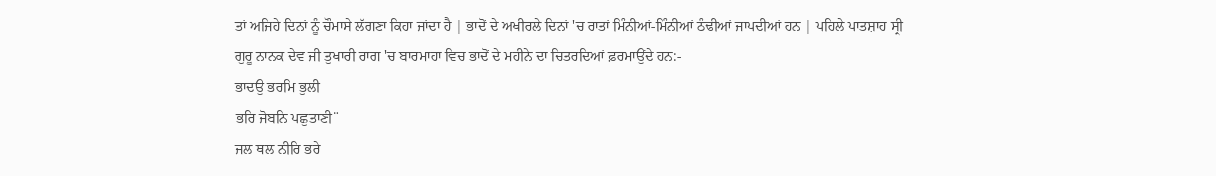ਤਾਂ ਅਜਿਹੇ ਦਿਨਾਂ ਨੂੰ ਚੌਮਾਸੇ ਲੱਗਣਾ ਕਿਹਾ ਜਾਂਦਾ ਹੈ | ਭਾਦੋਂ ਦੇ ਅਖੀਰਲੇ ਦਿਨਾਂ 'ਚ ਰਾਤਾਂ ਮਿੰਨੀਆਂ-ਮਿੰਨੀਆਂ ਠੰਢੀਆਂ ਜਾਪਦੀਆਂ ਹਨ | ਪਹਿਲੇ ਪਾਤਸ਼ਾਹ ਸ੍ਰੀ ਗੁਰੂ ਨਾਨਕ ਦੇਵ ਜੀ ਤੁਖਾਰੀ ਰਾਗ 'ਚ ਬਾਰਮਾਹਾ ਵਿਚ ਭਾਦੋਂ ਦੇ ਮਹੀਨੇ ਦਾ ਚਿਤਰਦਿਆਂ ਫ਼ਰਮਾਉਂਦੇ ਹਨ:-
ਭਾਦਉ ਭਰਮਿ ਭੁਲੀ
ਭਰਿ ਜੋਬਨਿ ਪਛੁਤਾਣੀ¨
ਜਲ ਥਲ ਨੀਰਿ ਭਰੇ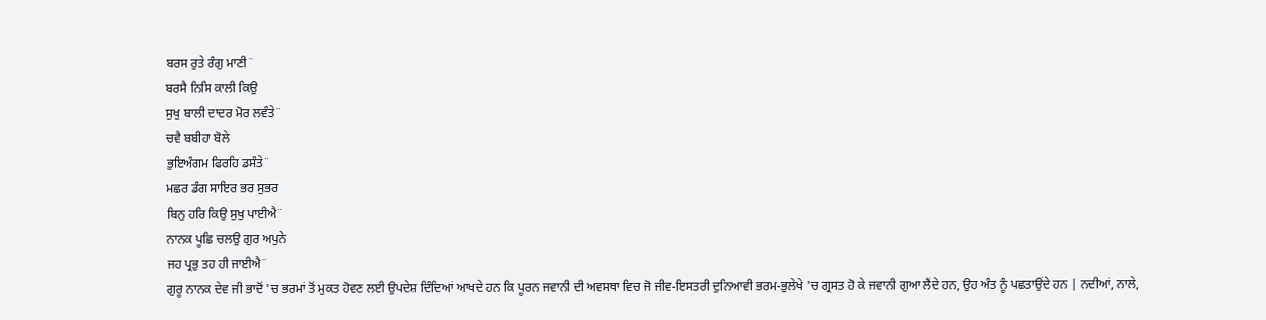ਬਰਸ ਰੁਤੇ ਰੰਗੁ ਮਾਣੀ¨
ਬਰਸੈ ਨਿਸਿ ਕਾਲੀ ਕਿਉ
ਸੁਖੁ ਬਾਲੀ ਦਾਦਰ ਮੋਰ ਲਵੰਤੇ¨
ਚਵੈ ਬਬੀਹਾ ਬੋਲੇ
ਭੁਇਅੰਗਮ ਫਿਰਹਿ ਡਸੰਤੇ¨
ਮਛਰ ਡੰਗ ਸਾਇਰ ਭਰ ਸੁਭਰ
ਬਿਨੁ ਹਰਿ ਕਿਉ ਸੁਖੁ ਪਾਈਐ¨
ਨਾਨਕ ਪੂਛਿ ਚਲਉ ਗੁਰ ਅਪੁਨੇ
ਜਹ ਪ੍ਰਭੁ ਤਹ ਹੀ ਜਾਈਐ¨
ਗੁਰੂ ਨਾਨਕ ਦੇਵ ਜੀ ਭਾਦੋਂ 'ਚ ਭਰਮਾਂ ਤੋਂ ਮੁਕਤ ਹੋਵਣ ਲਈ ਉਪਦੇਸ਼ ਦਿੰਦਿਆਂ ਆਖਦੇ ਹਨ ਕਿ ਪੂਰਨ ਜਵਾਨੀ ਦੀ ਅਵਸਥਾ ਵਿਚ ਜੋ ਜੀਵ-ਇਸਤਰੀ ਦੁਨਿਆਵੀ ਭਰਮ-ਭੁਲੇਖੇ 'ਚ ਗ੍ਰਸਤ ਹੋ ਕੇ ਜਵਾਨੀ ਗੁਆ ਲੈਂਦੇ ਹਨ, ਉਹ ਅੰਤ ਨੂੰ ਪਛਤਾਉਂਦੇ ਹਨ | ਨਦੀਆਂ, ਨਾਲੇ,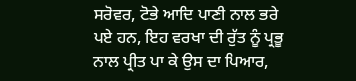ਸਰੋਵਰ, ਟੋਭੇ ਆਦਿ ਪਾਣੀ ਨਾਲ ਭਰੇ ਪਏ ਹਨ, ਇਹ ਵਰਖਾ ਦੀ ਰੁੱਤ ਨੂੰ ਪ੍ਰਭੂ ਨਾਲ ਪ੍ਰੀਤ ਪਾ ਕੇ ਉਸ ਦਾ ਪਿਆਰ,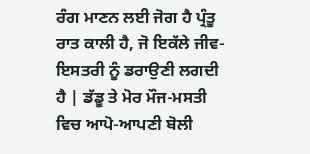ਰੰਗ ਮਾਣਨ ਲਈ ਜੋਗ ਹੈ ਪ੍ਰੰਤੂ ਰਾਤ ਕਾਲੀ ਹੈ, ਜੋ ਇਕੱਲੇ ਜੀਵ-ਇਸਤਰੀ ਨੂੰ ਡਰਾਉਣੀ ਲਗਦੀ ਹੈ | ਡੱਡੂ ਤੇ ਮੋਰ ਮੌਜ-ਮਸਤੀ ਵਿਚ ਆਪੋ-ਆਪਣੀ ਬੋਲੀ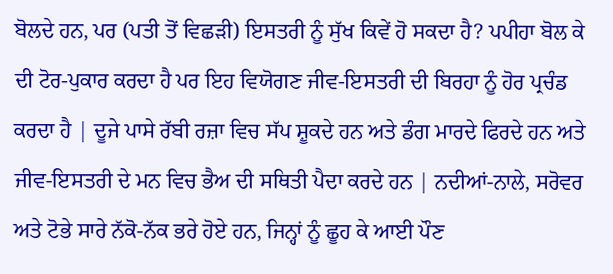ਬੋਲਦੇ ਹਨ, ਪਰ (ਪਤੀ ਤੋਂ ਵਿਛੜੀ) ਇਸਤਰੀ ਨੂੰ ਸੁੱਖ ਕਿਵੇਂ ਹੋ ਸਕਦਾ ਹੈ? ਪਪੀਹਾ ਬੋਲ ਕੇ  ਦੀ ਟੋਰ-ਪੁਕਾਰ ਕਰਦਾ ਹੈ ਪਰ ਇਹ ਵਿਯੋਗਣ ਜੀਵ-ਇਸਤਰੀ ਦੀ ਬਿਰਹਾ ਨੂੰ ਹੋਰ ਪ੍ਰਚੰਡ ਕਰਦਾ ਹੈ | ਦੂਜੇ ਪਾਸੇ ਰੱਬੀ ਰਜ਼ਾ ਵਿਚ ਸੱਪ ਸ਼ੂਕਦੇ ਹਨ ਅਤੇ ਡੰਗ ਮਾਰਦੇ ਫਿਰਦੇ ਹਨ ਅਤੇ ਜੀਵ-ਇਸਤਰੀ ਦੇ ਮਨ ਵਿਚ ਭੈਅ ਦੀ ਸਥਿਤੀ ਪੈਦਾ ਕਰਦੇ ਹਨ | ਨਦੀਆਂ-ਨਾਲੇ, ਸਰੋਵਰ ਅਤੇ ਟੋਭੇ ਸਾਰੇ ਨੱਕੋ-ਨੱਕ ਭਰੇ ਹੋਏ ਹਨ, ਜਿਨ੍ਹਾਂ ਨੂੰ ਛੂਹ ਕੇ ਆਈ ਪੌਣ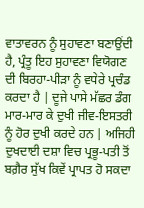ਵਾਤਾਵਰਨ ਨੂੰ ਸੁਹਾਵਣਾ ਬਣਾਉਂਦੀ ਹੈ, ਪ੍ਰੰਤੂ ਇਹ ਸੁਹਾਵਣਾ ਵਿਯੋਗਣ ਦੀ ਬਿਰਹਾ-ਪੀੜਾ ਨੂੰ ਵਧੇਰੇ ਪ੍ਰਚੰਡ ਕਰਦਾ ਹੈ | ਦੂਜੇ ਪਾਸੇ ਮੱਛਰ ਡੰਗ ਮਾਰ-ਮਾਰ ਕੇ ਦੁਖੀ ਜੀਵ-ਇਸਤਰੀ ਨੂੰ ਹੋਰ ਦੁਖੀ ਕਰਦੇ ਹਨ | ਅਜਿਹੀ ਦੁਖਦਾਈ ਦਸ਼ਾ ਵਿਚ ਪ੍ਰਭੂ-ਪਤੀ ਤੋਂ ਬਗ਼ੈਰ ਸੁੱਖ ਕਿਵੇਂ ਪ੍ਰਾਪਤ ਹੋ ਸਕਦਾ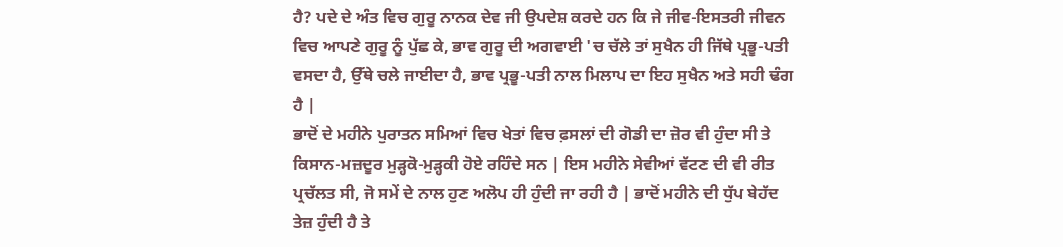ਹੈ? ਪਦੇ ਦੇ ਅੰਤ ਵਿਚ ਗੁਰੂ ਨਾਨਕ ਦੇਵ ਜੀ ਉਪਦੇਸ਼ ਕਰਦੇ ਹਨ ਕਿ ਜੇ ਜੀਵ-ਇਸਤਰੀ ਜੀਵਨ ਵਿਚ ਆਪਣੇ ਗੁਰੂ ਨੂੰ ਪੁੱਛ ਕੇ, ਭਾਵ ਗੁਰੂ ਦੀ ਅਗਵਾਈ 'ਚ ਚੱਲੇ ਤਾਂ ਸੁਖੈਨ ਹੀ ਜਿੱਥੇ ਪ੍ਰਭੂ-ਪਤੀ ਵਸਦਾ ਹੈ, ਉੱਥੇ ਚਲੇ ਜਾਈਦਾ ਹੈ, ਭਾਵ ਪ੍ਰਭੂ-ਪਤੀ ਨਾਲ ਮਿਲਾਪ ਦਾ ਇਹ ਸੁਖੈਨ ਅਤੇ ਸਹੀ ਢੰਗ ਹੈ |
ਭਾਦੋਂ ਦੇ ਮਹੀਨੇ ਪੁਰਾਤਨ ਸਮਿਆਂ ਵਿਚ ਖੇਤਾਂ ਵਿਚ ਫ਼ਸਲਾਂ ਦੀ ਗੋਡੀ ਦਾ ਜ਼ੋਰ ਵੀ ਹੁੰਦਾ ਸੀ ਤੇ ਕਿਸਾਨ-ਮਜ਼ਦੂਰ ਮੁੜ੍ਹਕੋ-ਮੁੜ੍ਹਕੀ ਹੋਏ ਰਹਿੰਦੇ ਸਨ | ਇਸ ਮਹੀਨੇ ਸੇਵੀਆਂ ਵੱਟਣ ਦੀ ਵੀ ਰੀਤ ਪ੍ਰਚੱਲਤ ਸੀ, ਜੋ ਸਮੇਂ ਦੇ ਨਾਲ ਹੁਣ ਅਲੋਪ ਹੀ ਹੁੰਦੀ ਜਾ ਰਹੀ ਹੈ | ਭਾਦੋਂ ਮਹੀਨੇ ਦੀ ਧੁੱਪ ਬੇਹੱਦ ਤੇਜ਼ ਹੁੰਦੀ ਹੈ ਤੇ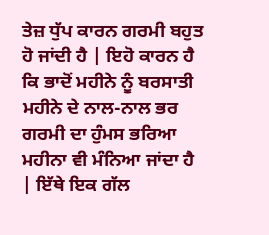ਤੇਜ਼ ਧੁੱਪ ਕਾਰਨ ਗਰਮੀ ਬਹੁਤ ਹੋ ਜਾਂਦੀ ਹੈ | ਇਹੋ ਕਾਰਨ ਹੈ ਕਿ ਭਾਦੋਂ ਮਹੀਨੇ ਨੂੰ ਬਰਸਾਤੀ ਮਹੀਨੇ ਦੇ ਨਾਲ-ਨਾਲ ਭਰ ਗਰਮੀ ਦਾ ਹੁੰਮਸ ਭਰਿਆ ਮਹੀਨਾ ਵੀ ਮੰਨਿਆ ਜਾਂਦਾ ਹੈ | ਇੱਥੇ ਇਕ ਗੱਲ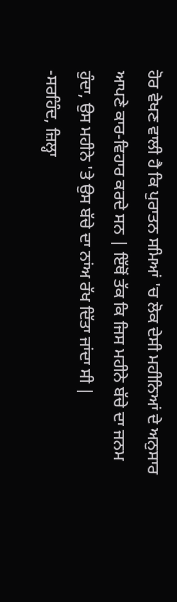ਹੋਰ ਵੇਖਣ ਵਾਲੀ ਹੈ ਕਿ ਪੁਰਾਤਨ ਸਮਿਆਂ 'ਚ ਲੋਕ ਦੇਸੀ ਮਹੀਨਿਆਂ ਦੇ ਅਨੁਸਾਰ ਆਪਣੇ ਕਾਰ-ਵਿਹਾਰ ਕਰਦੇ ਸਨ | ਇੱਥੋਂ ਤੱਕ ਕਿ ਜਿਸ ਮਹੀਨੇ ਬੱਚੇ ਦਾ ਜਨਮ ਹੁੰਦਾ, ਉਸ ਮਹੀਨੇ 'ਤੇ ਉਸ ਬੱਚੇ ਦਾ ਨਾਂਅ ਰੱਖ ਦਿੱਤਾ ਜਾਂਦਾ ਸੀ |
-ਸਰਹਿੰਦ, ਜ਼ਿਲ੍ਹਾ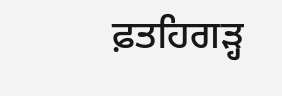ਫ਼ਤਹਿਗੜ੍ਹ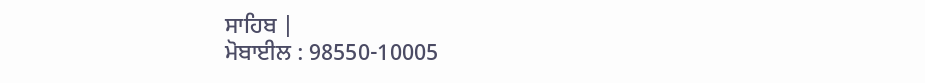ਸਾਹਿਬ |
ਮੋਬਾਈਲ : 98550-10005